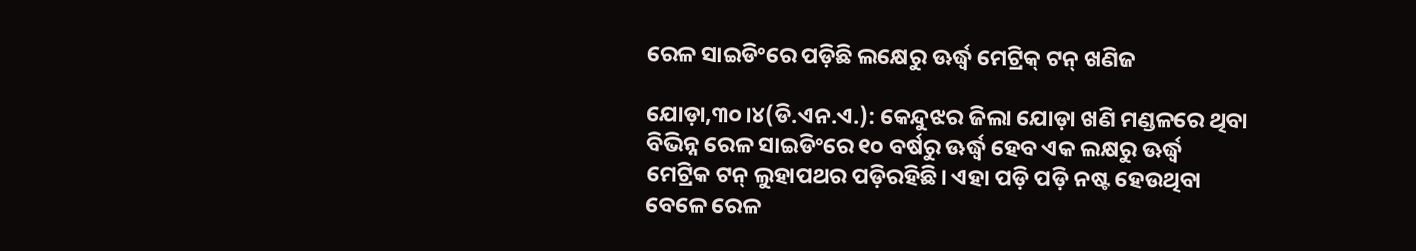ରେଳ ସାଇଡିଂରେ ପଡ଼ିଛି ଲକ୍ଷେରୁ ଊର୍ଦ୍ଧ୍ୱ ମେଟ୍ରିକ୍‌ ଟନ୍‌ ଖଣିଜ

ଯୋଡ଼ା,୩୦।୪(ଡି.ଏନ.ଏ.): କେନ୍ଦୁଝର ଜିଲା ଯୋଡ଼ା ଖଣି ମଣ୍ଡଳରେ ଥିବା ବିଭିନ୍ନ ରେଳ ସାଇଡିଂରେ ୧୦ ବର୍ଷରୁ ଊର୍ଦ୍ଧ୍ୱ ହେବ ଏକ ଲକ୍ଷରୁ ଊର୍ଦ୍ଧ୍ୱ ମେଟ୍ରିକ ଟନ୍‌ ଲୁହାପଥର ପଡ଼ିରହିଛି। ଏହା ପଡ଼ି ପଡ଼ି ନଷ୍ଟ ହେଉଥିବା ବେଳେ ରେଳ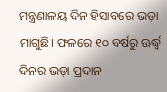ମନ୍ତ୍ରଣାଳୟ ଦିନ ହିସାବରେ ଭଡ଼ା ମାଗୁଛି। ଫଳରେ ୧୦ ବର୍ଷରୁ ଊର୍ଦ୍ଧ୍ୱ ଦିନର ଭଡ଼ା ପ୍ରଦାନ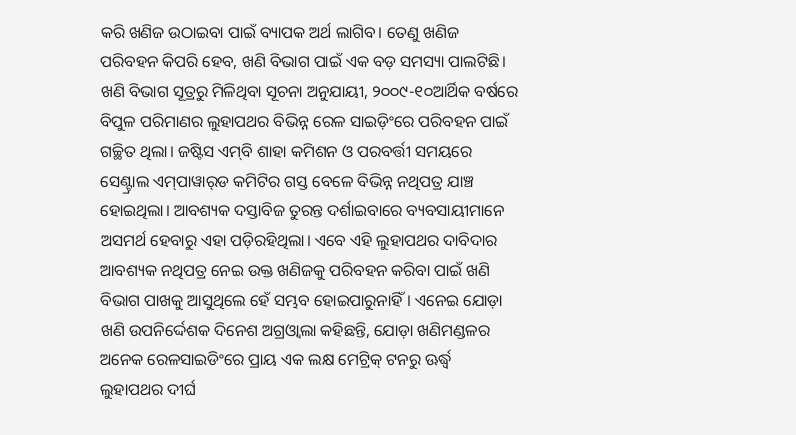କରି ଖଣିଜ ଉଠାଇବା ପାଇଁ ବ୍ୟାପକ ଅର୍ଥ ଲାଗିବ। ତେଣୁ ଖଣିଜ ପରିବହନ କିପରି ହେବ, ଖଣି ବିଭାଗ ପାଇଁ ଏକ ବଡ଼ ସମସ୍ୟା ପାଲଟିଛି।
ଖଣି ବିଭାଗ ସୂତ୍ରରୁ ମିଳିଥିବା ସୂଚନା ଅନୁଯାୟୀ, ୨୦୦୯-୧୦ଆର୍ଥିକ ବର୍ଷରେ ବିପୁଳ ପରିମାଣର ଲୁହାପଥର ବିଭିନ୍ନ ରେଳ ସାଇଡ଼ିଂରେ ପରିବହନ ପାଇଁ ଗଚ୍ଛିତ ଥିଲା। ଜଷ୍ଟିସ ଏମ୍‌ବି ଶାହା କମିଶନ ଓ ପରବର୍ତ୍ତୀ ସମୟରେ ସେଣ୍ଟ୍ରାଲ ଏମ୍‌ପାୱାର୍‌ଡ କମିଟିର ଗସ୍ତ ବେଳେ ବିଭିନ୍ନ ନଥିପତ୍ର ଯାଞ୍ଚ ହୋଇଥିଲା। ଆବଶ୍ୟକ ଦସ୍ତାବିଜ ତୁରନ୍ତ ଦର୍ଶାଇବାରେ ବ୍ୟବସାୟୀମାନେ ଅସମର୍ଥ ହେବାରୁ ଏହା ପଡ଼ିରହିଥିଲା। ଏବେ ଏହି ଲୁହାପଥର ଦାବିଦାର ଆବଶ୍ୟକ ନଥିପତ୍ର ନେଇ ଉକ୍ତ ଖଣିଜକୁ ପରିବହନ କରିବା ପାଇଁ ଖଣି ବିଭାଗ ପାଖକୁ ଆସୁଥିଲେ ହେଁ ସମ୍ଭବ ହୋଇପାରୁନାହିଁ। ଏନେଇ ଯୋଡ଼ା ଖଣି ଉପନିର୍ଦ୍ଦେଶକ ଦିନେଶ ଅଗ୍ରଓ୍ବାଲା କହିଛନ୍ତି, ଯୋଡ଼ା ଖଣିମଣ୍ଡଳର ଅନେକ ରେଳସାଇଡିଂରେ ପ୍ରାୟ ଏକ ଲକ୍ଷ ମେଟ୍ରିକ୍‌ ଟନରୁ ଊର୍ଦ୍ଧ୍ୱ ଲୁହାପଥର ଦୀର୍ଘ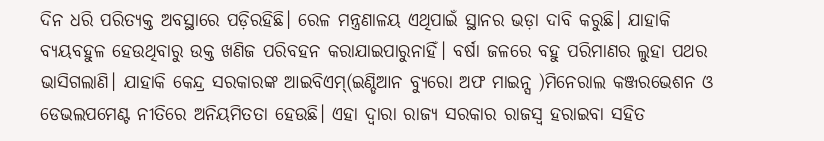ଦିନ ଧରି ପରିତ୍ୟକ୍ତ ଅବସ୍ଥାରେ ପଡ଼ିରହିଛି। ରେଳ ମନ୍ତ୍ରଣାଳୟ ଏଥିପାଇଁ ସ୍ଥାନର ଭଡ଼ା ଦାବି କରୁଛି। ଯାହାକି ବ୍ୟୟବହୁଳ ହେଉଥିବାରୁ ଉକ୍ତ ଖଣିଜ ପରିବହନ କରାଯାଇପାରୁନାହିଁ। ବର୍ଷା ଜଳରେ ବହୁ ପରିମାଣର ଲୁହା ପଥର ଭାସିଗଲାଣି। ଯାହାକି କେନ୍ଦ୍ର ସରକାରଙ୍କ ଆଇବିଏମ୍‌(ଇଣ୍ଡିଆନ ବ୍ୟୁରୋ ଅଫ ମାଇନ୍ସ )ମିନେରାଲ କଞ୍ଜରଭେଶନ ଓ ଡେଭଲପମେଣ୍ଟ ନୀତିରେ ଅନିୟମିତତା ହେଉଛି। ଏହା ଦ୍ବାରା ରାଜ୍ୟ ସରକାର ରାଜସ୍ବ ହରାଇବା ସହିତ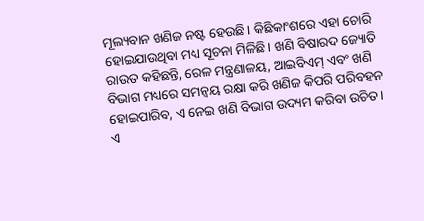ମୂଲ୍ୟବାନ ଖଣିଜ ନଷ୍ଟ ହେଉଛି। କିଛିକାଂଶରେ ଏହା ଚୋରି ହୋଇଯାଉଥିବା ମଧ୍ୟ ସୂଚନା ମିଳିଛି। ଖଣି ବିଷାରଦ ଜ୍ୟୋତି ରାଉତ କହିଛନ୍ତି, ରେଳ ମନ୍ତ୍ରଣାଳୟ, ଆଇବିଏମ୍‌ ଏବଂ ଖଣି ବିଭାଗ ମଧ୍ୟରେ ସମନ୍ବୟ ରକ୍ଷା କରି ଖଣିଜ କିପରି ପରିବହନ ହୋଇପାରିବ, ଏ ନେଇ ଖଣି ବିଭାଗ ଉଦ୍ୟମ କରିବା ଉଚିତ। ଏ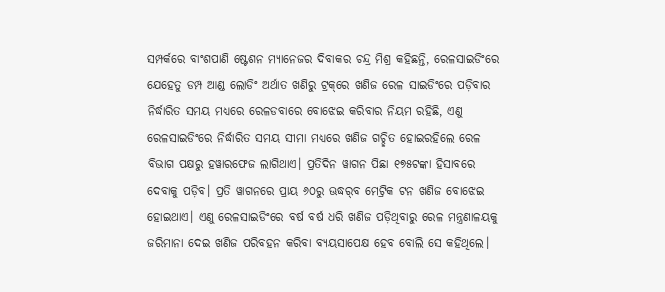ସମ୍ପର୍କରେ ବାଂଶପାଣି ଷ୍ଟେଶନ ମ୍ୟାନେଜର ଦିବାକର ଚନ୍ଦ୍ର ମିଶ୍ର କହିଛନ୍ତି, ରେଳସାଇଡିଂରେ ଯେହେତୁ ଡମ୍ପ ଆଣ୍ଡ ଲୋଡିଂ ଅର୍ଥାତ ଖଣିରୁ ଟ୍ରକ୍‌ରେ ଖଣିଜ ରେଳ ସାଇଡିଂରେ ପଡ଼ିବାର ନିର୍ଦ୍ଧାରିତ ସମୟ ମଧ୍ୟରେ ରେଳଡବାରେ ବୋଝେଇ କରିବାର ନିୟମ ରହିଛି, ଏଣୁ ରେଳସାଇଡିଂରେ ନିର୍ଦ୍ଧାରିତ ସମୟ ସୀମା ମଧ୍ୟରେ ଖଣିଜ ଗଚ୍ଛିତ ହୋଇରହିଲେ ରେଳ ବିଭାଗ ପକ୍ଷରୁ ହୱାରଫେଜ ଲାଗିଥାଏ। ପ୍ରତିଦିନ ୱାଗନ ପିଛା ୧୭୫ଟଙ୍କା ହିସାବରେ ଦେବାକୁ ପଡ଼ିବ। ପ୍ରତି ୱାଗନରେ ପ୍ରାୟ ୬୦ରୁ ଊଦ୍ଧର୍‌ବ ମେଟ୍ରିକ ଟନ ଖଣିଜ ବୋଝେଇ ହୋଇଥାଏ। ଏଣୁ ରେଳସାଇଡିଂରେ ବର୍ଷ ବର୍ଷ ଧରି ଖଣିଜ ପଡ଼ିଥିବାରୁ ରେଳ ମନ୍ତ୍ରଣାଳୟକୁ ଜରିମାନା ଦେଇ ଖଣିଜ ପରିବହନ କରିବା ବ୍ୟୟସାପେକ୍ଷ ହେବ ବୋଲି ସେ କହିଥିଲେ।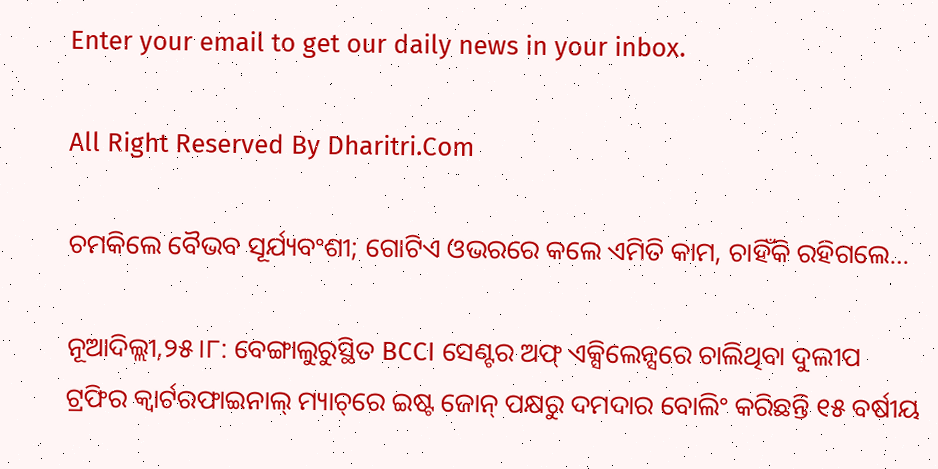Enter your email to get our daily news in your inbox.

All Right Reserved By Dharitri.Com

ଚମକିଲେ ବୈଭବ ସୂର୍ଯ୍ୟବଂଶୀ; ଗୋଟିଏ ଓଭରରେ କଲେ ଏମିତି କାମ, ଚାହିଁକି ରହିଗଲେ…

ନୂଆଦିଲ୍ଲୀ,୨୫।୮: ବେଙ୍ଗାଲୁରୁସ୍ଥିତ BCCI ସେଣ୍ଟର ଅଫ୍ ଏକ୍ସିଲେନ୍ସରେ ଚାଲିଥିବା ଦୁଲୀପ ଟ୍ରଫିର କ୍ୱାର୍ଟରଫାଇନାଲ୍ ମ୍ୟାଚ୍‌ରେ ଇଷ୍ଟ ଜୋନ୍ ପକ୍ଷରୁ ଦମଦାର ବୋଲିଂ କରିଛନ୍ତି ୧୫ ବର୍ଷୀୟ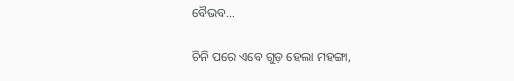ବୈଭବ…

ଚିନି ପରେ ଏବେ ଗୁଡ଼ ହେଲା ମହଙ୍ଗା,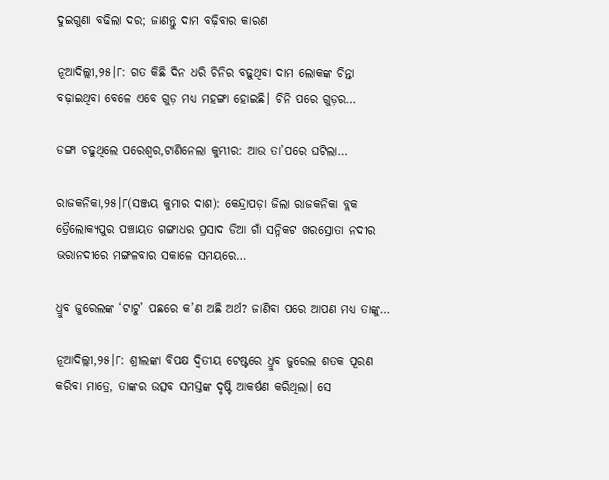ଦୁଇଗୁଣା ବଢିଲା ଦର; ଜାଣନ୍ତୁ ଦାମ ବଢ଼ିବାର କାରଣ

ନୂଆଦିଲ୍ଲୀ,୨୫।୮: ଗତ କିଛି ଦିନ ଧରି ଚିନିର ବଢ଼ୁଥିବା ଦାମ ଲୋକଙ୍କ ଚିନ୍ତା ବଢ଼ାଇଥିବା ବେଳେ ଏବେ ଗୁଡ଼ ମଧ୍ୟ ମହଙ୍ଗା ହୋଇଛି। ଚିନି ପରେ ଗୁଡ଼ର…

ଡଙ୍ଗା ଚଢୁଥିଲେ ପରେଶ୍ୱର,ଟାଣିନେଲା କୁମ୍ଭୀର: ଆଉ ତା’ପରେ ଘଟିଲା…

ରାଜକନିକା,୨୫।୮(ସଞ୍ଜୟ କୁମାର ଦାଶ): କେନ୍ଦ୍ରାପଡ଼ା ଜିଲା ରାଜକନିକା ବ୍ଲକ ତ୍ରୈଲୋକ୍ୟପୁର ପଞ୍ଚାୟତ ଗଙ୍ଗାଧର ପ୍ରସାଦ ଡିଆ ଗାଁ ସନ୍ନିକଟ ଖରସ୍ରୋତା ନଦୀର ଭରାନଦୀରେ ମଙ୍ଗଳବାର ସକାଳେ ସମୟରେ…

ଧ୍ରୁବ ଜୁରେଲଙ୍କ ‘ଟାଟୁ’ ପଛରେ କ’ଣ ଅଛି ଅର୍ଥ? ଜାଣିବା ପରେ ଆପଣ ମଧ୍ୟ ତାଙ୍କୁ…

ନୂଆଦିଲ୍ଲୀ,୨୫।୮: ଶ୍ରୀଲଙ୍କା ବିପକ୍ଷ ଦ୍ୱିତୀୟ ଟେଷ୍ଟରେ ଧ୍ରୁବ ଜୁରେଲ ଶତକ ପୂରଣ କରିବା ମାତ୍ରେ, ତାଙ୍କର ଉତ୍ସବ ସମସ୍ତଙ୍କ ଦୃଷ୍ଟି ଆକର୍ଷଣ କରିଥିଲା। ସେ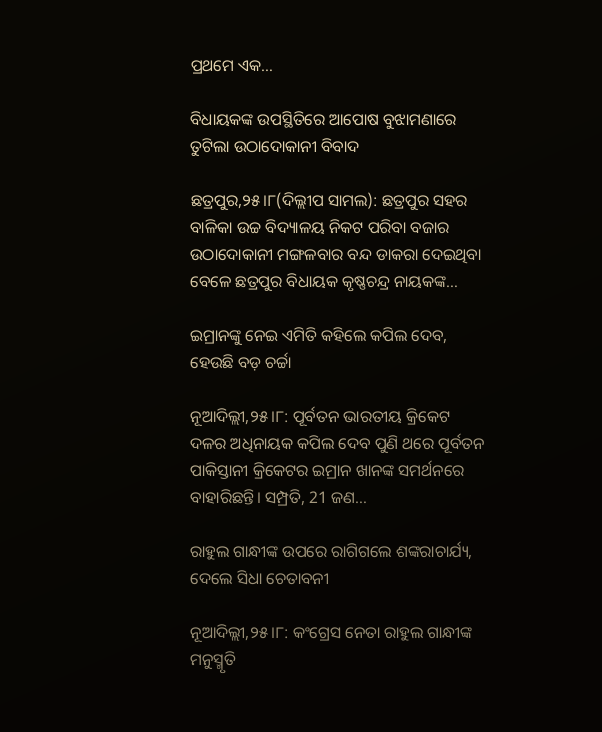ପ୍ରଥମେ ଏକ…

ବିଧାୟକଙ୍କ ଉପସ୍ଥିତିରେ ଆପୋଷ ବୁଝାମଣାରେ ତୁଟିଲା ଉଠାଦୋକାନୀ ବିବାଦ

ଛତ୍ରପୁର,୨୫।୮(ଦିଲ୍ଲୀପ ସାମଲ): ଛତ୍ରପୁର ସହର ବାଳିକା ଉଚ୍ଚ ବିଦ୍ୟାଳୟ ନିକଟ ପରିବା ବଜାର ଉଠାଦୋକାନୀ ମଙ୍ଗଳବାର ବନ୍ଦ ଡାକରା ଦେଇଥିବା ବେଳେ ଛତ୍ରପୁର ବିଧାୟକ କୃଷ୍ଣଚନ୍ଦ୍ର ନାୟକଙ୍କ…

ଇମ୍ରାନଙ୍କୁ ନେଇ ଏମିତି କହିଲେ କପିଲ ଦେବ, ହେଉଛି ବଡ଼ ଚର୍ଚ୍ଚା

ନୂଆଦିଲ୍ଲୀ,୨୫।୮: ପୂର୍ବତନ ଭାରତୀୟ କ୍ରିକେଟ ଦଳର ଅଧିନାୟକ କପିଲ ଦେବ ପୁଣି ଥରେ ପୂର୍ବତନ ପାକିସ୍ତାନୀ କ୍ରିକେଟର ଇମ୍ରାନ ଖାନଙ୍କ ସମର୍ଥନରେ ବାହାରିଛନ୍ତି। ସମ୍ପ୍ରତି, 21 ଜଣ…

ରାହୁଲ ଗାନ୍ଧୀଙ୍କ ଉପରେ ରାଗିଗଲେ ଶଙ୍କରାଚାର୍ଯ୍ୟ, ଦେଲେ ସିଧା ଚେତାବନୀ

ନୂଆଦିଲ୍ଲୀ,୨୫।୮: କଂଗ୍ରେସ ନେତା ରାହୁଲ ଗାନ୍ଧୀଙ୍କ ମନୁସ୍ମୃତି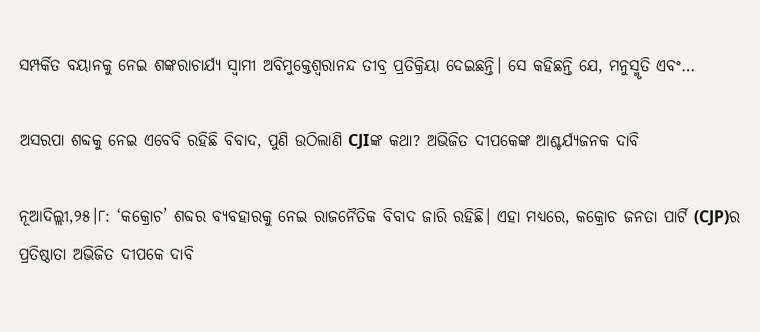ସମ୍ପର୍କିତ ବୟାନକୁ ନେଇ ଶଙ୍କରାଚାର୍ଯ୍ୟ ସ୍ବାମୀ ଅବିମୁକ୍ତେଶ୍ୱରାନନ୍ଦ ତୀବ୍ର ପ୍ରତିକ୍ରିୟା ଦେଇଛନ୍ତି। ସେ କହିଛନ୍ତି ଯେ, ମନୁସ୍ମୃତି ଏବଂ…

ଅସରପା ଶବ୍ଦକୁ ନେଇ ଏବେବି ରହିଛି ବିବାଦ, ପୁଣି ଉଠିଲାଣି CJIଙ୍କ କଥା? ଅଭିଜିତ ଦୀପକେଙ୍କ ଆଶ୍ଚର୍ଯ୍ୟଜନକ ଦାବି

ନୂଆଦିଲ୍ଲୀ,୨୫।୮: ‘କକ୍ରୋଚ’ ଶବ୍ଦର ବ୍ୟବହାରକୁ ନେଇ ରାଜନୈତିକ ବିବାଦ ଜାରି ରହିଛି। ଏହା ମଧ୍ୟରେ, କକ୍ରୋଚ ଜନତା ପାର୍ଟି (CJP)ର ପ୍ରତିଷ୍ଠାତା ଅଭିଜିତ ଦୀପକେ ଦାବି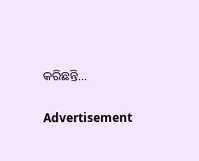କରିଛନ୍ତି…

Advertisement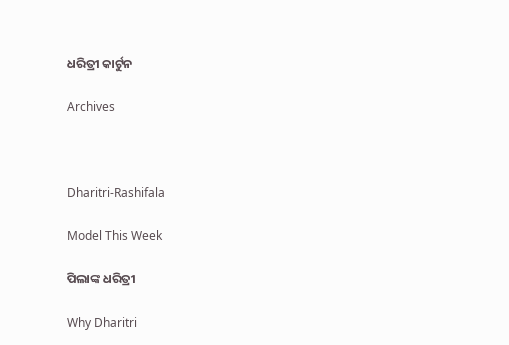ଧରିତ୍ରୀ କାର୍ଟୁନ

Archives



Dharitri-Rashifala

Model This Week

ପିଲାଙ୍କ ଧରିତ୍ରୀ

Why Dharitri